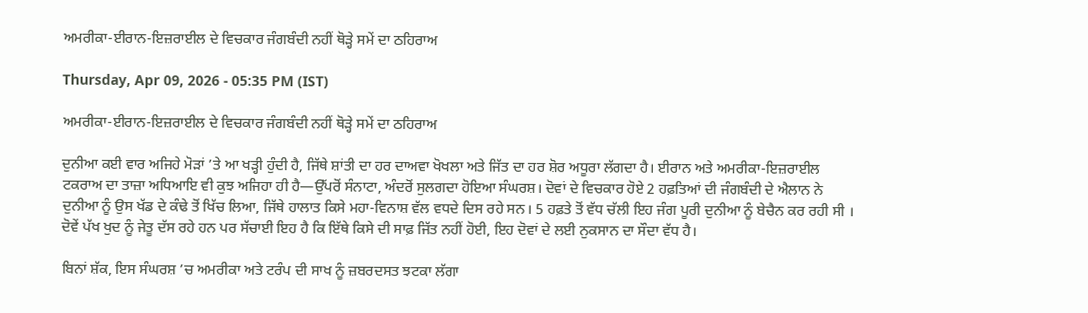ਅਮਰੀਕਾ-ਈਰਾਨ-ਇਜ਼ਰਾਈਲ ਦੇ ਵਿਚਕਾਰ ਜੰਗਬੰਦੀ ਨਹੀਂ ਥੋੜ੍ਹੇ ਸਮੇਂ ਦਾ ਠਹਿਰਾਅ

Thursday, Apr 09, 2026 - 05:35 PM (IST)

ਅਮਰੀਕਾ-ਈਰਾਨ-ਇਜ਼ਰਾਈਲ ਦੇ ਵਿਚਕਾਰ ਜੰਗਬੰਦੀ ਨਹੀਂ ਥੋੜ੍ਹੇ ਸਮੇਂ ਦਾ ਠਹਿਰਾਅ

ਦੁਨੀਆ ਕਈ ਵਾਰ ਅਜਿਹੇ ਮੋੜਾਂ ’ਤੇ ਆ ਖੜ੍ਹੀ ਹੁੰਦੀ ਹੈ, ਜਿੱਥੇ ਸ਼ਾਂਤੀ ਦਾ ਹਰ ਦਾਅਵਾ ਖੋਖਲਾ ਅਤੇ ਜਿੱਤ ਦਾ ਹਰ ਸ਼ੋਰ ਅਧੂਰਾ ਲੱਗਦਾ ਹੈ। ਈਰਾਨ ਅਤੇ ਅਮਰੀਕਾ-ਇਜ਼ਰਾਈਲ ਟਕਰਾਅ ਦਾ ਤਾਜ਼ਾ ਅਧਿਆਇ ਵੀ ਕੁਝ ਅਜਿਹਾ ਹੀ ਹੈ—ਉੱਪਰੋਂ ਸੰਨਾਟਾ, ਅੰਦਰੋਂ ਸੁਲਗਦਾ ਹੋਇਆ ਸੰਘਰਸ਼। ਦੋਵਾਂ ਦੇ ਵਿਚਕਾਰ ਹੋਏ 2 ਹਫ਼ਤਿਆਂ ਦੀ ਜੰਗਬੰਦੀ ਦੇ ਐਲਾਨ ਨੇ ਦੁਨੀਆ ਨੂੰ ਉਸ ਖੱਡ ਦੇ ਕੰਢੇ ਤੋਂ ਖਿੱਚ ਲਿਆ, ਜਿੱਥੇ ਹਾਲਾਤ ਕਿਸੇ ਮਹਾ-ਵਿਨਾਸ਼ ਵੱਲ ਵਧਦੇ ਦਿਸ ਰਹੇ ਸਨ। 5 ਹਫ਼ਤੇ ਤੋਂ ਵੱਧ ਚੱਲੀ ਇਹ ਜੰਗ ਪੂਰੀ ਦੁਨੀਆ ਨੂੰ ਬੇਚੈਨ ਕਰ ਰਹੀ ਸੀ । ਦੋਵੇਂ ਪੱਖ ਖੁਦ ਨੂੰ ਜੇਤੂ ਦੱਸ ਰਹੇ ਹਨ ਪਰ ਸੱਚਾਈ ਇਹ ਹੈ ਕਿ ਇੱਥੇ ਕਿਸੇ ਦੀ ਸਾਫ਼ ਜਿੱਤ ਨਹੀਂ ਹੋਈ, ਇਹ ਦੋਵਾਂ ਦੇ ਲਈ ਨੁਕਸਾਨ ਦਾ ਸੌਦਾ ਵੱਧ ਹੈ।

ਬਿਨਾਂ ਸ਼ੱਕ, ਇਸ ਸੰਘਰਸ਼ ’ਚ ਅਮਰੀਕਾ ਅਤੇ ਟਰੰਪ ਦੀ ਸਾਖ ਨੂੰ ਜ਼ਬਰਦਸਤ ਝਟਕਾ ਲੱਗਾ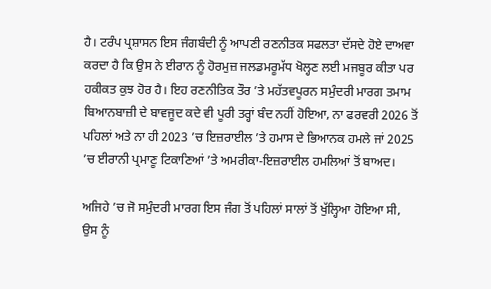ਹੈ। ਟਰੰਪ ਪ੍ਰਸ਼ਾਸਨ ਇਸ ਜੰਗਬੰਦੀ ਨੂੰ ਆਪਣੀ ਰਣਨੀਤਕ ਸਫਲਤਾ ਦੱਸਦੇ ਹੋਏ ਦਾਅਵਾ ਕਰਦਾ ਹੈ ਕਿ ਉਸ ਨੇ ਈਰਾਨ ਨੂੰ ਹੋਰਮੁਜ਼ ਜਲਡਮਰੂਮੱਧ ਖੋਲ੍ਹਣ ਲਈ ਮਜਬੂਰ ਕੀਤਾ ਪਰ ਹਕੀਕਤ ਕੁਝ ਹੋਰ ਹੈ। ਇਹ ਰਣਨੀਤਿਕ ਤੌਰ ’ਤੇ ਮਹੱਤਵਪੂਰਨ ਸਮੁੰਦਰੀ ਮਾਰਗ ਤਮਾਮ ਬਿਆਨਬਾਜ਼ੀ ਦੇ ਬਾਵਜੂਦ ਕਦੇ ਵੀ ਪੂਰੀ ਤਰ੍ਹਾਂ ਬੰਦ ਨਹੀਂ ਹੋਇਆ, ਨਾ ਫਰਵਰੀ 2026 ਤੋਂ ਪਹਿਲਾਂ ਅਤੇ ਨਾ ਹੀ 2023 ’ਚ ਇਜ਼ਰਾਈਲ ’ਤੇ ਹਮਾਸ ਦੇ ਭਿਆਨਕ ਹਮਲੇ ਜਾਂ 2025 ’ਚ ਈਰਾਨੀ ਪ੍ਰਮਾਣੂ ਟਿਕਾਣਿਆਂ ’ਤੇ ਅਮਰੀਕਾ-ਇਜ਼ਰਾਈਲ ਹਮਲਿਆਂ ਤੋਂ ਬਾਅਦ।

ਅਜਿਹੇ ’ਚ ਜੋ ਸਮੁੰਦਰੀ ਮਾਰਗ ਇਸ ਜੰਗ ਤੋਂ ਪਹਿਲਾਂ ਸਾਲਾਂ ਤੋਂ ਖੁੱਲ੍ਹਿਆ ਹੋਇਆ ਸੀ, ਉਸ ਨੂੰ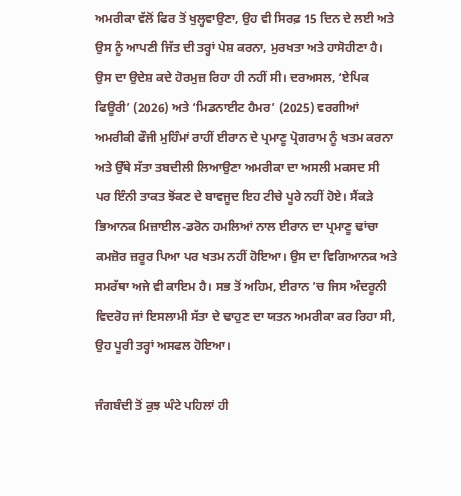ਅਮਰੀਕਾ ਵੱਲੋਂ ਫਿਰ ਤੋਂ ਖੁਲ੍ਹਵਾਉਣਾ, ਉਹ ਵੀ ਸਿਰਫ਼ 15 ਦਿਨ ਦੇ ਲਈ ਅਤੇ ਉਸ ਨੂੰ ਆਪਣੀ ਜਿੱਤ ਦੀ ਤਰ੍ਹਾਂ ਪੇਸ਼ ਕਰਨਾ, ਮੁਰਖਤਾ ਅਤੇ ਹਾਸੋਹੀਣਾ ਹੈ। ਉਸ ਦਾ ਉਦੇਸ਼ ਕਦੇ ਹੋਰਮੁਜ਼ ਰਿਹਾ ਹੀ ਨਹੀਂ ਸੀ। ਦਰਅਸਲ, ‘ਏਪਿਕ ਫਿਊਰੀ’ (2026) ਅਤੇ ‘ਮਿਡਨਾਈਟ ਹੈਮਰ’ (2025) ਵਰਗੀਆਂ ਅਮਰੀਕੀ ਫੌਜੀ ਮੁਹਿੰਮਾਂ ਰਾਹੀਂ ਈਰਾਨ ਦੇ ਪ੍ਰਮਾਣੂ ਪ੍ਰੋਗਰਾਮ ਨੂੰ ਖਤਮ ਕਰਨਾ ਅਤੇ ਉੱਥੇ ਸੱਤਾ ਤਬਦੀਲੀ ਲਿਆਉਣਾ ਅਮਰੀਕਾ ਦਾ ਅਸਲੀ ਮਕਸਦ ਸੀ ਪਰ ਇੰਨੀ ਤਾਕਤ ਝੋਂਕਣ ਦੇ ਬਾਵਜੂਦ ਇਹ ਟੀਚੇ ਪੂਰੇ ਨਹੀਂ ਹੋਏ। ਸੈਂਕੜੇ ਭਿਆਨਕ ਮਿਜ਼ਾਈਲ-ਡਰੋਨ ਹਮਲਿਆਂ ਨਾਲ ਈਰਾਨ ਦਾ ਪ੍ਰਮਾਣੂ ਢਾਂਚਾ ਕਮਜ਼ੋਰ ਜ਼ਰੂਰ ਪਿਆ ਪਰ ਖਤਮ ਨਹੀਂ ਹੋਇਆ। ਉਸ ਦਾ ਵਿਗਿਆਨਕ ਅਤੇ ਸਮਰੱਥਾ ਅਜੇ ਵੀ ਕਾਇਮ ਹੈ। ਸਭ ਤੋਂ ਅਹਿਮ, ਈਰਾਨ ’ਚ ਜਿਸ ਅੰਦਰੂਨੀ ਵਿਦਰੋਹ ਜਾਂ ਇਸਲਾਮੀ ਸੱਤਾ ਦੇ ਢਾਹੁਣ ਦਾ ਯਤਨ ਅਮਰੀਕਾ ਕਰ ਰਿਹਾ ਸੀ, ਉਹ ਪੂਰੀ ਤਰ੍ਹਾਂ ਅਸਫਲ ਹੋਇਆ।

ਜੰਗਬੰਦੀ ਤੋਂ ਕੁਝ ਘੰਟੇ ਪਹਿਲਾਂ ਹੀ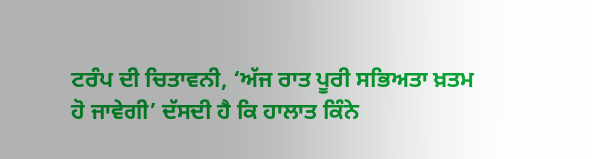ਟਰੰਪ ਦੀ ਚਿਤਾਵਨੀ, ‘ਅੱਜ ਰਾਤ ਪੂਰੀ ਸਭਿਅਤਾ ਖ਼ਤਮ ਹੋ ਜਾਵੇਗੀ’ ਦੱਸਦੀ ਹੈ ਕਿ ਹਾਲਾਤ ਕਿੰਨੇ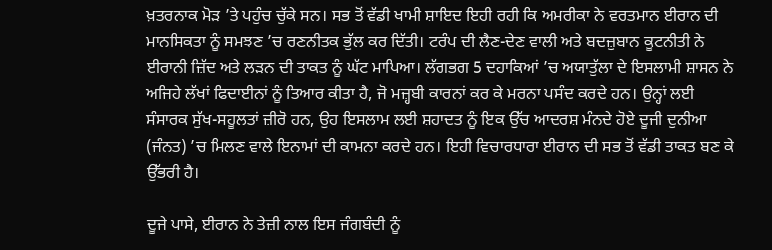ਖ਼ਤਰਨਾਕ ਮੋੜ ’ਤੇ ਪਹੁੰਚ ਚੁੱਕੇ ਸਨ। ਸਭ ਤੋਂ ਵੱਡੀ ਖਾਮੀ ਸ਼ਾਇਦ ਇਹੀ ਰਹੀ ਕਿ ਅਮਰੀਕਾ ਨੇ ਵਰਤਮਾਨ ਈਰਾਨ ਦੀ ਮਾਨਸਿਕਤਾ ਨੂੰ ਸਮਝਣ ’ਚ ਰਣਨੀਤਕ ਭੁੱਲ ਕਰ ਦਿੱਤੀ। ਟਰੰਪ ਦੀ ਲੈਣ-ਦੇਣ ਵਾਲੀ ਅਤੇ ਬਦਜ਼ੁਬਾਨ ਕੂਟਨੀਤੀ ਨੇ ਈਰਾਨੀ ਜ਼ਿੱਦ ਅਤੇ ਲੜਨ ਦੀ ਤਾਕਤ ਨੂੰ ਘੱਟ ਮਾਪਿਆ। ਲੱਗਭਗ 5 ਦਹਾਕਿਆਂ ’ਚ ਅਯਾਤੁੱਲਾ ਦੇ ਇਸਲਾਮੀ ਸ਼ਾਸਨ ਨੇ ਅਜਿਹੇ ਲੱਖਾਂ ਫਿਦਾਈਨਾਂ ਨੂੰ ਤਿਆਰ ਕੀਤਾ ਹੈ, ਜੋ ਮਜ਼੍ਹਬੀ ਕਾਰਨਾਂ ਕਰ ਕੇ ਮਰਨਾ ਪਸੰਦ ਕਰਦੇ ਹਨ। ਉਨ੍ਹਾਂ ਲਈ ਸੰਸਾਰਕ ਸੁੱਖ-ਸਹੂਲਤਾਂ ਜ਼ੀਰੋ ਹਨ, ਉਹ ਇਸਲਾਮ ਲਈ ਸ਼ਹਾਦਤ ਨੂੰ ਇਕ ਉੱਚ ਆਦਰਸ਼ ਮੰਨਦੇ ਹੋਏ ਦੂਜੀ ਦੁਨੀਆ (ਜੰਨਤ) ’ਚ ਮਿਲਣ ਵਾਲੇ ਇਨਾਮਾਂ ਦੀ ਕਾਮਨਾ ਕਰਦੇ ਹਨ। ਇਹੀ ਵਿਚਾਰਧਾਰਾ ਈਰਾਨ ਦੀ ਸਭ ਤੋਂ ਵੱਡੀ ਤਾਕਤ ਬਣ ਕੇ ਉੱਭਰੀ ਹੈ।

ਦੂਜੇ ਪਾਸੇ, ਈਰਾਨ ਨੇ ਤੇਜ਼ੀ ਨਾਲ ਇਸ ਜੰਗਬੰਦੀ ਨੂੰ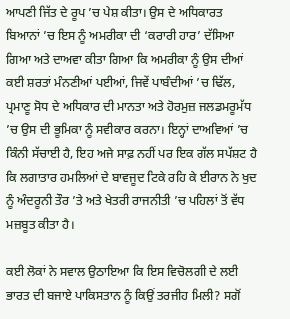ਆਪਣੀ ਜਿੱਤ ਦੇ ਰੂਪ ’ਚ ਪੇਸ਼ ਕੀਤਾ। ਉਸ ਦੇ ਅਧਿਕਾਰਤ ਬਿਆਨਾਂ ’ਚ ਇਸ ਨੂੰ ਅਮਰੀਕਾ ਦੀ ‘ਕਰਾਰੀ ਹਾਰ’ ਦੱਸਿਆ ਗਿਆ ਅਤੇ ਦਾਅਵਾ ਕੀਤਾ ਗਿਆ ਕਿ ਅਮਰੀਕਾ ਨੂੰ ਉਸ ਦੀਆਂ ਕਈ ਸ਼ਰਤਾਂ ਮੰਨਣੀਆਂ ਪਈਆਂ, ਜਿਵੇਂ ਪਾਬੰਦੀਆਂ ’ਚ ਢਿੱਲ, ਪ੍ਰਮਾਣੂ ਸੋਧ ਦੇ ਅਧਿਕਾਰ ਦੀ ਮਾਨਤਾ ਅਤੇ ਹੋਰਮੁਜ਼ ਜਲਡਮਰੂਮੱਧ ’ਚ ਉਸ ਦੀ ਭੂਮਿਕਾ ਨੂੰ ਸਵੀਕਾਰ ਕਰਨਾ। ਇਨ੍ਹਾਂ ਦਾਅਵਿਆਂ ’ਚ ਕਿੰਨੀ ਸੱਚਾਈ ਹੈ, ਇਹ ਅਜੇ ਸਾਫ਼ ਨਹੀਂ ਪਰ ਇਕ ਗੱਲ ਸਪੱਸ਼ਟ ਹੈ ਕਿ ਲਗਾਤਾਰ ਹਮਲਿਆਂ ਦੇ ਬਾਵਜੂਦ ਟਿਕੇ ਰਹਿ ਕੇ ਈਰਾਨ ਨੇ ਖੁਦ ਨੂੰ ਅੰਦਰੂਨੀ ਤੌਰ ’ਤੇ ਅਤੇ ਖੇਤਰੀ ਰਾਜਨੀਤੀ ’ਚ ਪਹਿਲਾਂ ਤੋਂ ਵੱਧ ਮਜ਼ਬੂਤ ਕੀਤਾ ਹੈ।

ਕਈ ਲੋਕਾਂ ਨੇ ਸਵਾਲ ਉਠਾਇਆ ਕਿ ਇਸ ਵਿਚੋਲਗੀ ਦੇ ਲਈ ਭਾਰਤ ਦੀ ਬਜਾਏ ਪਾਕਿਸਤਾਨ ਨੂੰ ਕਿਉਂ ਤਰਜੀਹ ਮਿਲੀ? ਸਗੋਂ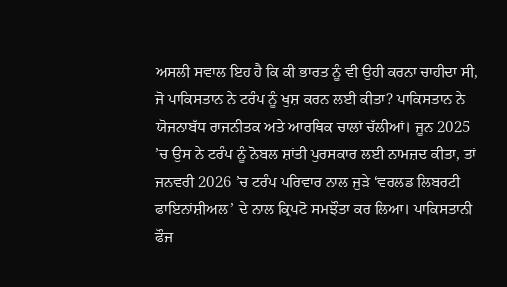ਅਸਲੀ ਸਵਾਲ ਇਹ ਹੈ ਕਿ ਕੀ ਭਾਰਤ ਨੂੰ ਵੀ ਉਹੀ ਕਰਨਾ ਚਾਹੀਦਾ ਸੀ, ਜੋ ਪਾਕਿਸਤਾਨ ਨੇ ਟਰੰਪ ਨੂੰ ਖੁਸ਼ ਕਰਨ ਲਈ ਕੀਤਾ? ਪਾਕਿਸਤਾਨ ਨੇ ਯੋਜਨਾਬੱਧ ਰਾਜਨੀਤਕ ਅਤੇ ਆਰਥਿਕ ਚਾਲਾਂ ਚੱਲੀਆਂ। ਜੂਨ 2025 ’ਚ ਉਸ ਨੇ ਟਰੰਪ ਨੂੰ ਨੋਬਲ ਸ਼ਾਂਤੀ ਪੁਰਸਕਾਰ ਲਈ ਨਾਮਜ਼ਦ ਕੀਤਾ, ਤਾਂ ਜਨਵਰੀ 2026 ’ਚ ਟਰੰਪ ਪਰਿਵਾਰ ਨਾਲ ਜੁੜੇ ‘ਵਰਲਡ ਲਿਬਰਟੀ ਫਾਇਨਾਂਸ਼ੀਅਲ’ ਦੇ ਨਾਲ ਕ੍ਰਿਪਟੋ ਸਮਝੌਤਾ ਕਰ ਲਿਆ। ਪਾਕਿਸਤਾਨੀ ਫੌਜ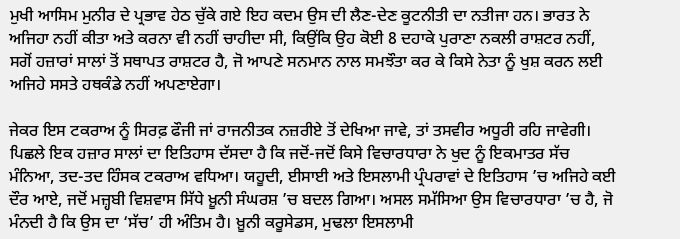ਮੁਖੀ ਆਸਿਮ ਮੁਨੀਰ ਦੇ ਪ੍ਰਭਾਵ ਹੇਠ ਚੁੱਕੇ ਗਏ ਇਹ ਕਦਮ ਉਸ ਦੀ ਲੈਣ-ਦੇਣ ਕੂਟਨੀਤੀ ਦਾ ਨਤੀਜਾ ਹਨ। ਭਾਰਤ ਨੇ ਅਜਿਹਾ ਨਹੀਂ ਕੀਤਾ ਅਤੇ ਕਰਨਾ ਵੀ ਨਹੀਂ ਚਾਹੀਦਾ ਸੀ, ਕਿਉਂਕਿ ਉਹ ਕੋਈ 8 ਦਹਾਕੇ ਪੁਰਾਣਾ ਨਕਲੀ ਰਾਸ਼ਟਰ ਨਹੀਂ, ਸਗੋਂ ਹਜ਼ਾਰਾਂ ਸਾਲਾਂ ਤੋਂ ਸਥਾਪਤ ਰਾਸ਼ਟਰ ਹੈ, ਜੋ ਆਪਣੇ ਸਨਮਾਨ ਨਾਲ ਸਮਝੌਤਾ ਕਰ ਕੇ ਕਿਸੇ ਨੇਤਾ ਨੂੰ ਖੁਸ਼ ਕਰਨ ਲਈ ਅਜਿਹੇ ਸਸਤੇ ਹਥਕੰਡੇ ਨਹੀਂ ਅਪਣਾਏਗਾ।

ਜੇਕਰ ਇਸ ਟਕਰਾਅ ਨੂੰ ਸਿਰਫ਼ ਫੌਜੀ ਜਾਂ ਰਾਜਨੀਤਕ ਨਜ਼ਰੀਏ ਤੋਂ ਦੇਖਿਆ ਜਾਵੇ, ਤਾਂ ਤਸਵੀਰ ਅਧੂਰੀ ਰਹਿ ਜਾਵੇਗੀ। ਪਿਛਲੇ ਇਕ ਹਜ਼ਾਰ ਸਾਲਾਂ ਦਾ ਇਤਿਹਾਸ ਦੱਸਦਾ ਹੈ ਕਿ ਜਦੋਂ-ਜਦੋਂ ਕਿਸੇ ਵਿਚਾਰਧਾਰਾ ਨੇ ਖੁਦ ਨੂੰ ਇਕਮਾਤਰ ਸੱਚ ਮੰਨਿਆ, ਤਦ-ਤਦ ਹਿੰਸਕ ਟਕਰਾਅ ਵਧਿਆ। ਯਹੂਦੀ, ਈਸਾਈ ਅਤੇ ਇਸਲਾਮੀ ਪ੍ਰੰਪਰਾਵਾਂ ਦੇ ਇਤਿਹਾਸ ’ਚ ਅਜਿਹੇ ਕਈ ਦੌਰ ਆਏ, ਜਦੋਂ ਮਜ਼੍ਹਬੀ ਵਿਸ਼ਵਾਸ ਸਿੱਧੇ ਖ਼ੂਨੀ ਸੰਘਰਸ਼ ’ਚ ਬਦਲ ਗਿਆ। ਅਸਲ ਸਮੱਸਿਆ ਉਸ ਵਿਚਾਰਧਾਰਾ ’ਚ ਹੈ, ਜੋ ਮੰਨਦੀ ਹੈ ਕਿ ਉਸ ਦਾ ‘ਸੱਚ’ ਹੀ ਅੰਤਿਮ ਹੈ। ਖ਼ੂਨੀ ਕਰੂਸੇਡਸ, ਮੁਢਲਾ ਇਸਲਾਮੀ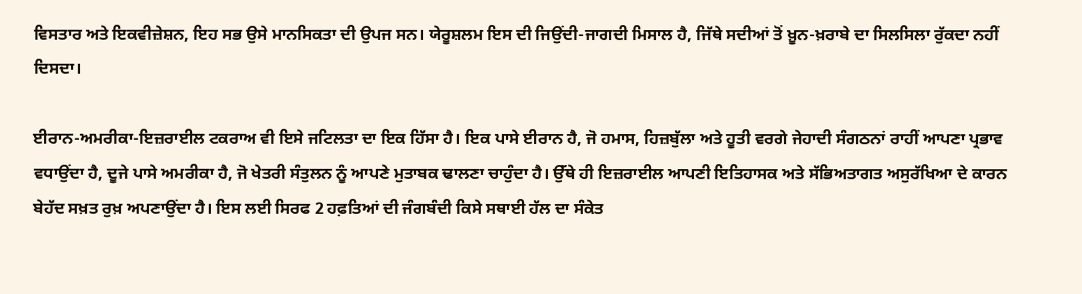ਵਿਸਤਾਰ ਅਤੇ ਇਕਵੀਜ਼ੇਸ਼ਨ, ਇਹ ਸਭ ਉਸੇ ਮਾਨਸਿਕਤਾ ਦੀ ਉਪਜ ਸਨ। ਯੇਰੂਸ਼ਲਮ ਇਸ ਦੀ ਜਿਉਂਦੀ-ਜਾਗਦੀ ਮਿਸਾਲ ਹੈ, ਜਿੱਥੇ ਸਦੀਆਂ ਤੋਂ ਖ਼ੂਨ-ਖ਼ਰਾਬੇ ਦਾ ਸਿਲਸਿਲਾ ਰੁੱਕਦਾ ਨਹੀਂ ਦਿਸਦਾ।

ਈਰਾਨ-ਅਮਰੀਕਾ-ਇਜ਼ਰਾਈਲ ਟਕਰਾਅ ਵੀ ਇਸੇ ਜਟਿਲਤਾ ਦਾ ਇਕ ਹਿੱਸਾ ਹੈ। ਇਕ ਪਾਸੇ ਈਰਾਨ ਹੈ, ਜੋ ਹਮਾਸ, ਹਿਜ਼ਬੁੱਲਾ ਅਤੇ ਹੂਤੀ ਵਰਗੇ ਜੇਹਾਦੀ ਸੰਗਠਨਾਂ ਰਾਹੀਂ ਆਪਣਾ ਪ੍ਰਭਾਵ ਵਧਾਉਂਦਾ ਹੈ, ਦੂਜੇ ਪਾਸੇ ਅਮਰੀਕਾ ਹੈ, ਜੋ ਖੇਤਰੀ ਸੰਤੁਲਨ ਨੂੰ ਆਪਣੇ ਮੁਤਾਬਕ ਢਾਲਣਾ ਚਾਹੁੰਦਾ ਹੈ। ਉੱਥੇ ਹੀ ਇਜ਼ਰਾਈਲ ਆਪਣੀ ਇਤਿਹਾਸਕ ਅਤੇ ਸੱਭਿਅਤਾਗਤ ਅਸੁਰੱਖਿਆ ਦੇ ਕਾਰਨ ਬੇਹੱਦ ਸਖ਼ਤ ਰੁਖ਼ ਅਪਣਾਉਂਦਾ ਹੈ। ਇਸ ਲਈ ਸਿਰਫ 2 ਹਫ਼ਤਿਆਂ ਦੀ ਜੰਗਬੰਦੀ ਕਿਸੇ ਸਥਾਈ ਹੱਲ ਦਾ ਸੰਕੇਤ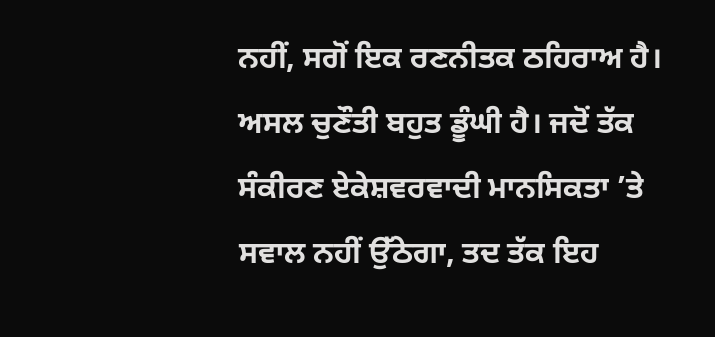ਨਹੀਂ, ਸਗੋਂ ਇਕ ਰਣਨੀਤਕ ਠਹਿਰਾਅ ਹੈ। ਅਸਲ ਚੁਣੌਤੀ ਬਹੁਤ ਡੂੰਘੀ ਹੈ। ਜਦੋਂ ਤੱਕ ਸੰਕੀਰਣ ਏਕੇਸ਼ਵਰਵਾਦੀ ਮਾਨਸਿਕਤਾ ’ਤੇ ਸਵਾਲ ਨਹੀਂ ਉੱਠੇਗਾ, ਤਦ ਤੱਕ ਇਹ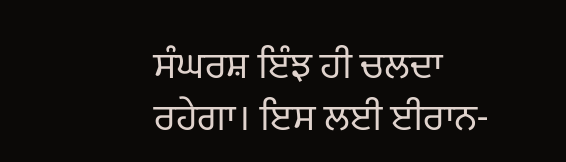ਸੰਘਰਸ਼ ਇੰਝ ਹੀ ਚਲਦਾ ਰਹੇਗਾ। ਇਸ ਲਈ ਈਰਾਨ-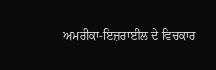ਅਮਰੀਕਾ-ਇਜ਼ਰਾਈਲ ਦੇ ਵਿਚਕਾਰ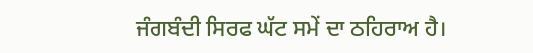ਜੰਗਬੰਦੀ ਸਿਰਫ ਘੱਟ ਸਮੇਂ ਦਾ ਠਹਿਰਾਅ ਹੈ।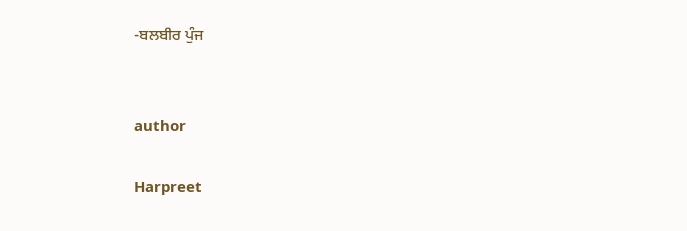-ਬਲਬੀਰ ਪੁੰਜ


author

Harpreet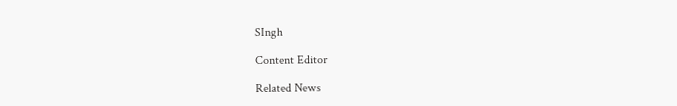SIngh

Content Editor

Related News